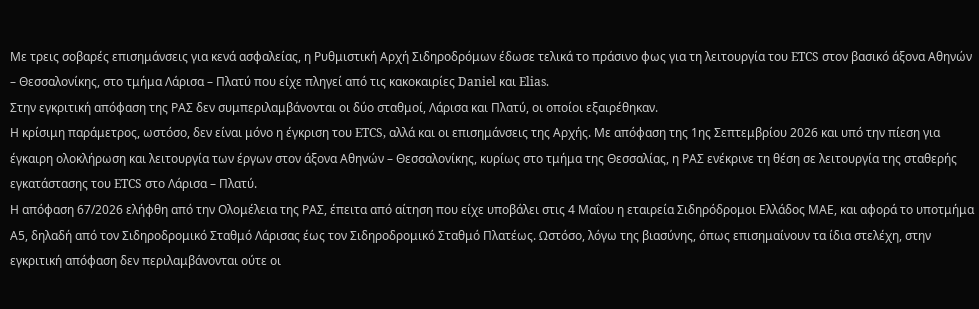Με τρεις σοβαρές επισημάνσεις για κενά ασφαλείας, η Ρυθμιστική Αρχή Σιδηροδρόμων έδωσε τελικά το πράσινο φως για τη λειτουργία του ETCS στον βασικό άξονα Αθηνών – Θεσσαλονίκης, στο τμήμα Λάρισα – Πλατύ που είχε πληγεί από τις κακοκαιρίες Daniel και Elias.
Στην εγκριτική απόφαση της ΡΑΣ δεν συμπεριλαμβάνονται οι δύο σταθμοί, Λάρισα και Πλατύ, οι οποίοι εξαιρέθηκαν.
Η κρίσιμη παράμετρος, ωστόσο, δεν είναι μόνο η έγκριση του ETCS, αλλά και οι επισημάνσεις της Αρχής. Με απόφαση της 1ης Σεπτεμβρίου 2026 και υπό την πίεση για έγκαιρη ολοκλήρωση και λειτουργία των έργων στον άξονα Αθηνών – Θεσσαλονίκης, κυρίως στο τμήμα της Θεσσαλίας, η ΡΑΣ ενέκρινε τη θέση σε λειτουργία της σταθερής εγκατάστασης του ETCS στο Λάρισα – Πλατύ.
Η απόφαση 67/2026 ελήφθη από την Ολομέλεια της ΡΑΣ, έπειτα από αίτηση που είχε υποβάλει στις 4 Μαΐου η εταιρεία Σιδηρόδρομοι Ελλάδος ΜΑΕ, και αφορά το υποτμήμα Α5, δηλαδή από τον Σιδηροδρομικό Σταθμό Λάρισας έως τον Σιδηροδρομικό Σταθμό Πλατέως. Ωστόσο, λόγω της βιασύνης, όπως επισημαίνουν τα ίδια στελέχη, στην εγκριτική απόφαση δεν περιλαμβάνονται ούτε οι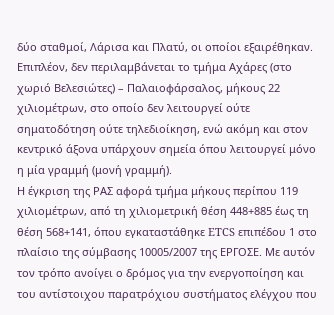δύο σταθμοί, Λάρισα και Πλατύ, οι οποίοι εξαιρέθηκαν.
Επιπλέον, δεν περιλαμβάνεται το τμήμα Αχάρες (στο χωριό Βελεσιώτες) – Παλαιοφάρσαλος, μήκους 22 χιλιομέτρων, στο οποίο δεν λειτουργεί ούτε σηματοδότηση ούτε τηλεδιοίκηση, ενώ ακόμη και στον κεντρικό άξονα υπάρχουν σημεία όπου λειτουργεί μόνο η μία γραμμή (μονή γραμμή).
Η έγκριση της ΡΑΣ αφορά τμήμα μήκους περίπου 119 χιλιομέτρων, από τη χιλιομετρική θέση 448+885 έως τη θέση 568+141, όπου εγκαταστάθηκε ETCS επιπέδου 1 στο πλαίσιο της σύμβασης 10005/2007 της ΕΡΓΟΣΕ. Με αυτόν τον τρόπο ανοίγει ο δρόμος για την ενεργοποίηση και του αντίστοιχου παρατρόχιου συστήματος ελέγχου που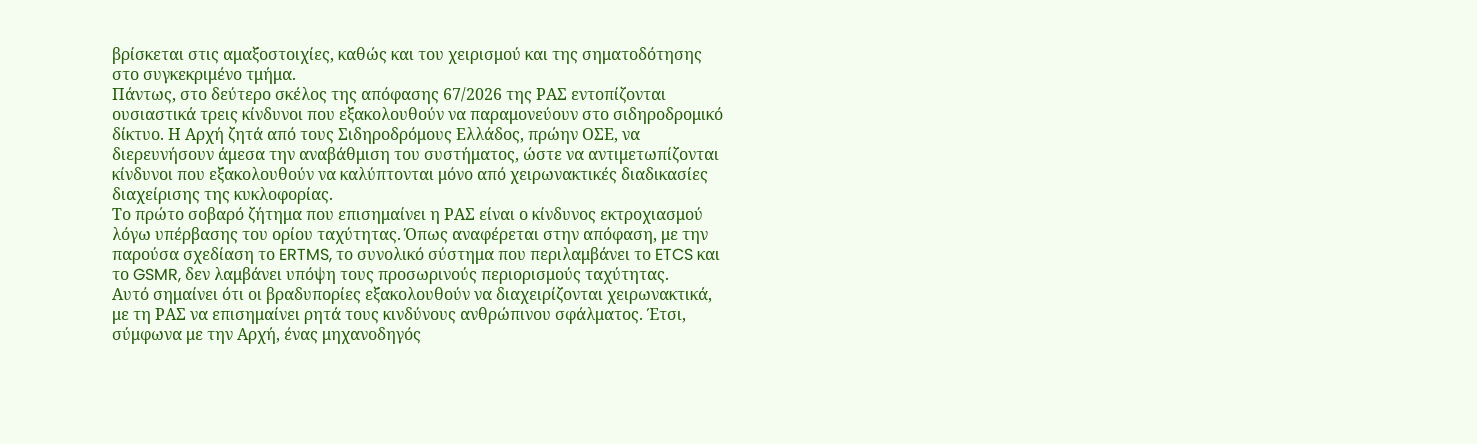βρίσκεται στις αμαξοστοιχίες, καθώς και του χειρισμού και της σηματοδότησης στο συγκεκριμένο τμήμα.
Πάντως, στο δεύτερο σκέλος της απόφασης 67/2026 της ΡΑΣ εντοπίζονται ουσιαστικά τρεις κίνδυνοι που εξακολουθούν να παραμονεύουν στο σιδηροδρομικό δίκτυο. Η Αρχή ζητά από τους Σιδηροδρόμους Ελλάδος, πρώην ΟΣΕ, να διερευνήσουν άμεσα την αναβάθμιση του συστήματος, ώστε να αντιμετωπίζονται κίνδυνοι που εξακολουθούν να καλύπτονται μόνο από χειρωνακτικές διαδικασίες διαχείρισης της κυκλοφορίας.
Το πρώτο σοβαρό ζήτημα που επισημαίνει η ΡΑΣ είναι ο κίνδυνος εκτροχιασμού λόγω υπέρβασης του ορίου ταχύτητας. Όπως αναφέρεται στην απόφαση, με την παρούσα σχεδίαση το ERTMS, το συνολικό σύστημα που περιλαμβάνει το ETCS και το GSMR, δεν λαμβάνει υπόψη τους προσωρινούς περιορισμούς ταχύτητας.
Αυτό σημαίνει ότι οι βραδυπορίες εξακολουθούν να διαχειρίζονται χειρωνακτικά, με τη ΡΑΣ να επισημαίνει ρητά τους κινδύνους ανθρώπινου σφάλματος. Έτσι, σύμφωνα με την Αρχή, ένας μηχανοδηγός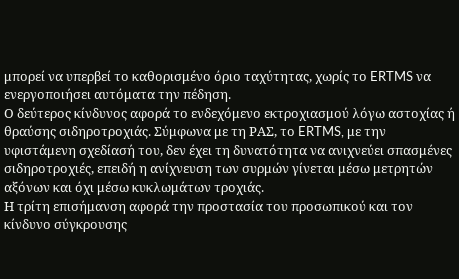μπορεί να υπερβεί το καθορισμένο όριο ταχύτητας, χωρίς το ERTMS να ενεργοποιήσει αυτόματα την πέδηση.
Ο δεύτερος κίνδυνος αφορά το ενδεχόμενο εκτροχιασμού λόγω αστοχίας ή θραύσης σιδηροτροχιάς. Σύμφωνα με τη ΡΑΣ, το ERTMS, με την υφιστάμενη σχεδίασή του, δεν έχει τη δυνατότητα να ανιχνεύει σπασμένες σιδηροτροχιές, επειδή η ανίχνευση των συρμών γίνεται μέσω μετρητών αξόνων και όχι μέσω κυκλωμάτων τροχιάς.
Η τρίτη επισήμανση αφορά την προστασία του προσωπικού και τον κίνδυνο σύγκρουσης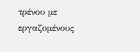τρένου με εργαζομένους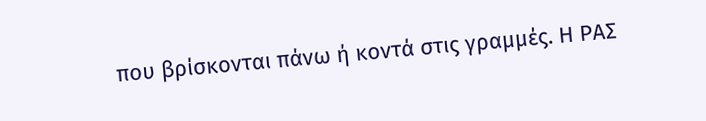που βρίσκονται πάνω ή κοντά στις γραμμές. Η ΡΑΣ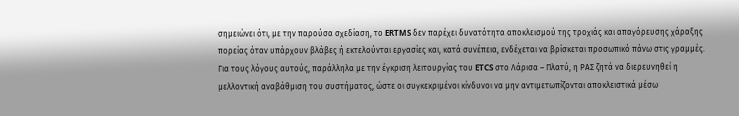σημειώνει ότι, με την παρούσα σχεδίαση, το ERTMS δεν παρέχει δυνατότητα αποκλεισμού της τροχιάς και απαγόρευσης χάραξης πορείας όταν υπάρχουν βλάβες ή εκτελούνται εργασίες και, κατά συνέπεια, ενδέχεται να βρίσκεται προσωπικό πάνω στις γραμμές.
Για τους λόγους αυτούς, παράλληλα με την έγκριση λειτουργίας του ETCS στο Λάρισα – Πλατύ, η ΡΑΣ ζητά να διερευνηθεί η μελλοντική αναβάθμιση του συστήματος, ώστε οι συγκεκριμένοι κίνδυνοι να μην αντιμετωπίζονται αποκλειστικά μέσω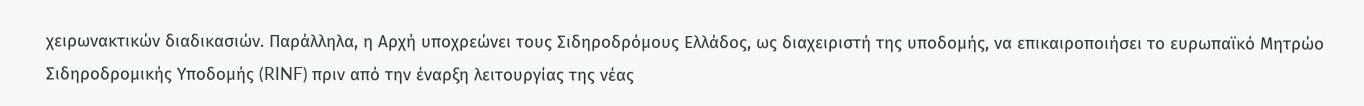χειρωνακτικών διαδικασιών. Παράλληλα, η Αρχή υποχρεώνει τους Σιδηροδρόμους Ελλάδος, ως διαχειριστή της υποδομής, να επικαιροποιήσει το ευρωπαϊκό Μητρώο Σιδηροδρομικής Υποδομής (RINF) πριν από την έναρξη λειτουργίας της νέας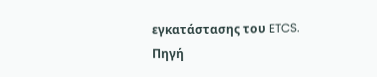εγκατάστασης του ETCS.
Πηγή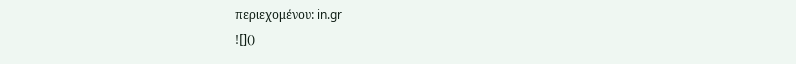περιεχομένου: in.gr
![]()